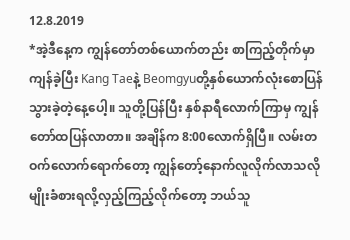12.8.2019
*အဲ့ဒီနေ့က ကျွန်တော်တစ်ယောက်တည်း စာကြည့်တိုက်မှာကျန်ခဲ့ပြီး Kang Taeနဲ့ Beomgyuတို့နှစ်ယောက်လုံးစောပြန်သွားခဲ့တဲ့နေ့ပေါ့။ သူတို့ပြန်ပြီး နှစ်နာရီလောက်ကြာမှ ကျွန်တော်ထပြန်လာတာ။ အချိန်က 8:00လောက်ရှိပြီ။ လမ်းတဝက်လောက်ရောက်တော့ ကျွန်တော့်နောက်လူလိုက်လာသလိုမျိုးခံစားရလို့လှည့်ကြည့်လိုက်တော့ ဘယ်သူ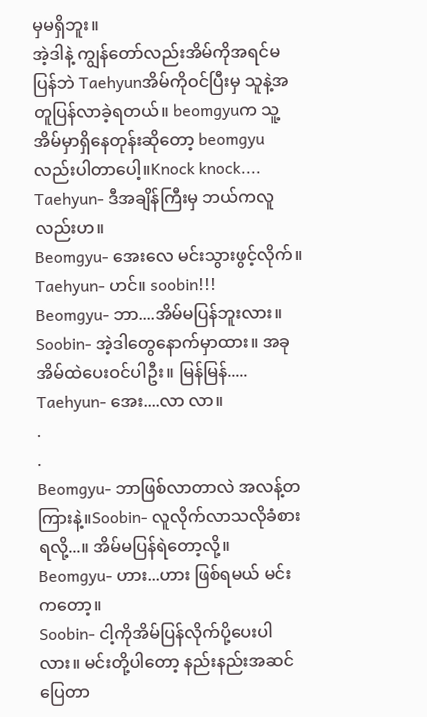မှမရှိဘူး။
အဲ့ဒါနဲ့ ကျွန်တော်လည်းအိမ်ကိုအရင်မပြန်ဘဲ Taehyunအိမ်ကိုဝင်ပြီးမှ သူနဲ့အတူပြန်လာခဲ့ရတယ်။ beomgyuက သူ့အိမ်မှာရှိနေတုန်းဆိုတော့ beomgyuလည်းပါတာပေါ့။Knock knock....
Taehyun- ဒီအချိန်ကြီးမှ ဘယ်ကလူလည်းဟ။
Beomgyu- အေးလေ မင်းသွားဖွင့်လိုက်။
Taehyun- ဟင်။ soobin!!!
Beomgyu- ဘာ....အိမ်မပြန်ဘူးလား။
Soobin- အဲ့ဒါတွေနောက်မှာထား။ အခုအိမ်ထဲပေးဝင်ပါဦး။ မြန်မြန်.....
Taehyun- အေး....လာ လာ။
.
.
Beomgyu- ဘာဖြစ်လာတာလဲ အလန့်တကြားနဲ့။Soobin- လူလိုက်လာသလိုခံစားရလို့...။ အိမ်မပြန်ရဲတော့လို့။
Beomgyu- ဟား...ဟား ဖြစ်ရမယ် မင်းကတော့။
Soobin- ငါ့ကိုအိမ်ပြန်လိုက်ပို့ပေးပါလား။ မင်းတို့ပါတော့ နည်းနည်းအဆင်ပြေတာ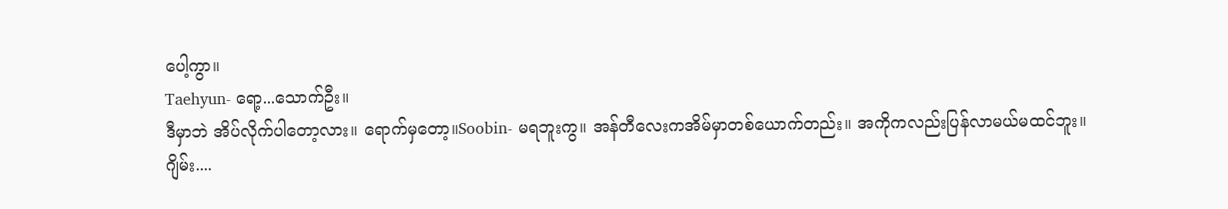ပေါ့ကွာ။
Taehyun- ရော့...သောက်ဦး။
ဒီမှာဘဲ အိပ်လိုက်ပါတော့လား။ ရောက်မှတော့။Soobin- မရဘူးကွ။ အန်တီလေးကအိမ်မှာတစ်ယောက်တည်း။ အကိုကလည်းပြန်လာမယ်မထင်ဘူး။
ဂျိမ်း....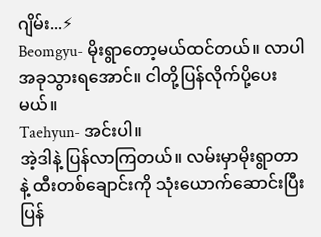ဂျိမ်း...⚡
Beomgyu- မိုးရွာတော့မယ်ထင်တယ်။ လာပါ အခုသွားရအောင်။ ငါတို့ပြန်လိုက်ပို့ပေးမယ်။
Taehyun- အင်းပါ။
အဲ့ဒါနဲ့ ပြန်လာကြတယ်။ လမ်းမှာမိုးရွာတာနဲ့ ထီးတစ်ချောင်းကို သုံးယောက်ဆောင်းပြီးပြန်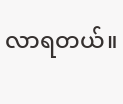လာရတယ်။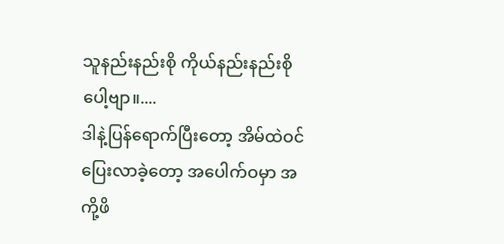သူနည်းနည်းစို ကိုယ်နည်းနည်းစိုပေါ့ဗျာ။....
ဒါနဲ့ပြန်ရောက်ပြီးတော့ အိမ်ထဲဝင်ပြေးလာခဲ့တော့ အပေါက်ဝမှာ အကို့ဖိ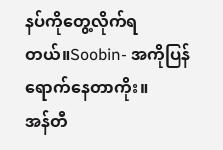နပ်ကိုတွေ့လိုက်ရတယ်။Soobin- အကိုပြန်ရောက်နေတာကိုး။
အန်တီ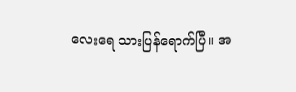လေးရေ သားပြန်ရောက်ပြီ။ အ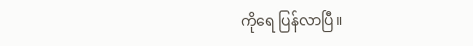ကိုရေ ပြန်လာပြီ။